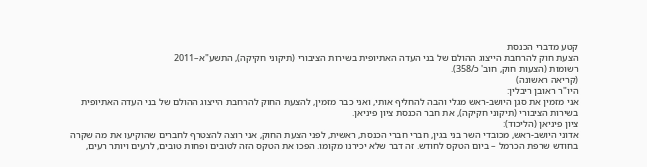קטע מדברי הכנסת
הצעת חוק להרחבת הייצוג ההולם של בני העדה האתיופית בשירות הציבורי (תיקוני חקיקה), התשע"א–2011
רשומות (הצעות חוק, חוב' כ/358).
(קריאה ראשונה)
היו"ר ראובן ריבלין:
אני מזמין את סגן היושב-ראש מגלי והבה להחליף אותי, ואני כבר מזמין, להצעת החוק להרחבת הייצוג ההולם של בני העדה האתיופית בשירות הציבורי (תיקוני חקיקה), את חבר הכנסת ציון פיניאן.
ציון פיניאן (הליכוד):
אדוני היושב-ראש, מכובדי השר בני בגין, חברי חברי הכנסת, ראשית, לפני הצעת החוק, אני רוצה להצטרף לחברים שהוקיעו את מה שקרה בחודש שרפת הכרמל – ביום הטקס לחודש. זה דבר שלא יכירנו מקומו. הפכו את הטקס הזה לטובים ופחות טובים, לרעים ויותר רעים,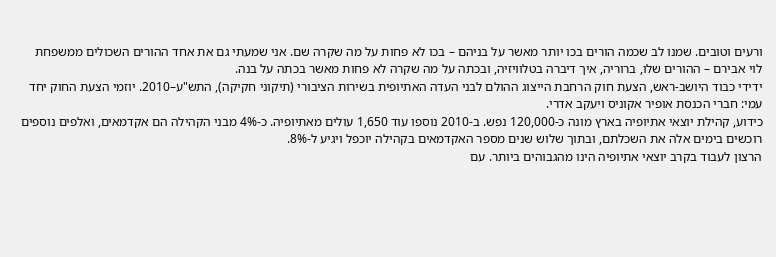ורעים וטובים. שמנו לב שכמה הורים בכו יותר מאשר על בניהם – בכו לא פחות על מה שקרה שם. אני שמעתי גם את אחד ההורים השכולים ממשפחת לוי אבירם – ההורים שלו, ברוריה, איך דיברה בטלוויזיה, ובכתה על מה שקרה לא פחות מאשר בכתה על בנה.
ידידי כבוד היושב-ראש, הצעת חוק הרחבת הייצוג ההולם לבני העדה האתיופית בשירות הציבורי (תיקוני חקיקה), התש"ע–2010. יוזמי הצעת החוק יחד עמי: חברי הכנסת אופיר אקוניס ויעקב אדרי.
כידוע, קהילת יוצאי אתיופיה בארץ מונה כ-120,000 נפש. ב-2010 נוספו עוד 1,650 עולים מאתיופיה. כ-4% מבני הקהילה הם אקדמאים, ואלפים נוספים רוכשים בימים אלה את השכלתם, ובתוך שלוש שנים מספר האקדמאים בקהילה יוכפל ויגיע ל-8%.
הרצון לעבוד בקרב יוצאי אתיופיה הינו מהגבוהים ביותר. עם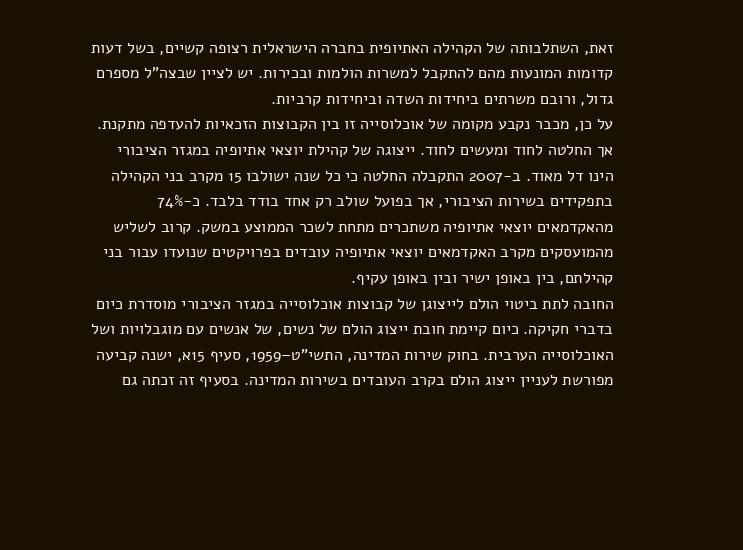זאת, השתלבותה של הקהילה האתיופית בחברה הישראלית רצופה קשיים, בשל דעות קדומות המונעות מהם להתקבל למשרות הולמות ובכירות. יש לציין שבצה"ל מספרם גדול, ורובם משרתים ביחידות השדה וביחידות קרביות.
על כן, מכבר נקבע מקומה של אוכלוסייה זו בין הקבוצות הזכאיות להעדפה מתקנת. אך החלטה לחוד ומעשים לחוד. ייצוגה של קהילת יוצאי אתיופיה במגזר הציבורי הינו דל מאוד. ב-2007 התקבלה החלטה כי כל שנה ישולבו 15 מקרב בני הקהילה בתפקידים בשירות הציבורי, אך בפועל שולב רק אחד בודד בלבד. כ-74% מהאקדמאים יוצאי אתיופיה משתכרים מתחת לשכר הממוצע במשק. קרוב לשליש מהמועסקים מקרב האקדמאים יוצאי אתיופיה עובדים בפרויקטים שנועדו עבור בני קהילתם, בין באופן ישיר ובין באופן עקיף.
החובה לתת ביטוי הולם לייצוגן של קבוצות אוכלוסייה במגזר הציבורי מוסדרת כיום בדברי חקיקה. כיום קיימת חובת ייצוג הולם של נשים, של אנשים עם מוגבלויות ושל האוכלוסייה הערבית. בחוק שירות המדינה, התשי"ט–1959, סעיף 15א, ישנה קביעה מפורשת לעניין ייצוג הולם בקרב העובדים בשירות המדינה. בסעיף זה זכתה גם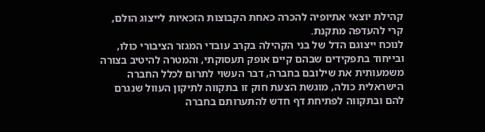קהילת יוצאי אתיופיה להכרה כאחת הקבוצות הזכאיות לייצוג הולם, קרי להעדפה מתקנת.
לנוכח ייצוגם הדל של בני הקהילה בקרב עובדי המגזר הציבורי כולו, ובייחוד בתפקידים שבהם קיים אופק תעסוקתי, והמטרה להיטיב בצורה משמעותית את שילובם בחברה, דבר העשוי לתרום לכלל החברה הישראלית כולה, מוגשת הצעת חוק זו בתקווה לתיקון העוול שנגרם להם ובתקווה לפתיחת דף חדש להתערותם בחברה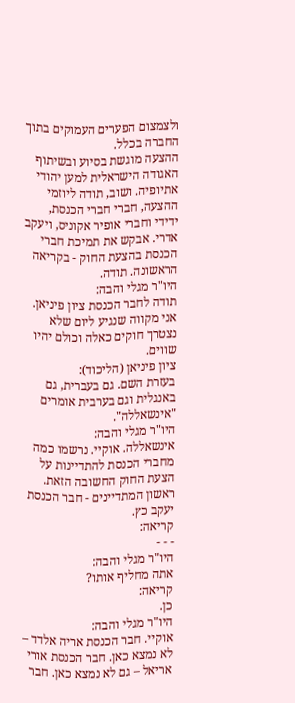ולצמצום הפערים העמוקים בתוך החברה בכלל.
ההצעה מוגשת בסיוע ובשיתוף האגודה הישראלית למען יהודי אתיופיה. ושוב, תודה ליוזמי ההצעה, חברי חברי הכנסת, ידידי וחברי אופיר אקוניס, ויעקב אדרי. אבקש את תמיכת חברי הכנסת בהצעת החוק - בקריאה הראשונה. תודה.
היו"ר מגלי והבה:
תודה לחבר הכנסת ציון פיניאן. אני מקווה שנגיע ליום שלא נצטרך חוקים כאלה וכולם יהיו שווים.
ציון פיניאן (הליכוד):
בעזרת השם. גם בעברית, גם באנגלית וגם בערבית אומרים "אינשאללה".
היו"ר מגלי והבה:
אינשאללה. אוקיי. נרשמו כמה מחברי הכנסת להתדיינות על הצעת החוק החשובה הזאת. ראשון המתדיינים - חבר הכנסת יעקב כץ.
קריאה:
- - -
היו"ר מגלי והבה:
אתה מחליף אותו?
קריאה:
כן.
היו"ר מגלי והבה:
אוקיי. חבר הכנסת אריה אלדד – לא נמצא כאן. חבר הכנסת אורי אריאל – גם לא נמצא כאן. חבר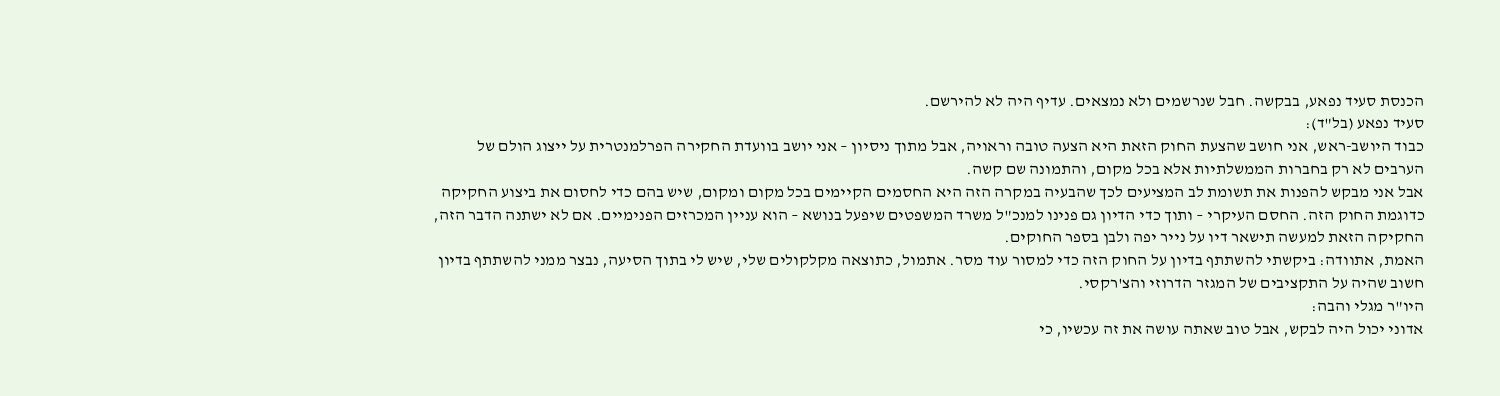הכנסת סעיד נפאע, בבקשה. חבל שנרשמים ולא נמצאים. עדיף היה לא להירשם.
סעיד נפאע (בל"ד):
כבוד היושב-ראש, אני חושב שהצעת החוק הזאת היא הצעה טובה וראויה, אבל מתוך ניסיון – אני יושב בוועדת החקירה הפרלמנטרית על ייצוג הולם של הערבים לא רק בחברות הממשלתיות אלא בכל מקום, והתמונה שם קשה.
אבל אני מבקש להפנות את תשומת לב המציעים לכך שהבעיה במקרה הזה היא החסמים הקיימים בכל מקום ומקום, שיש בהם כדי לחסום את ביצוע החקיקה כדוגמת החוק הזה. החסם העיקרי – ותוך כדי הדיון גם פנינו למנכ"ל משרד המשפטים שיפעל בנושא – הוא עניין המכרזים הפנימיים. אם לא ישתנה הדבר הזה, החקיקה הזאת למעשה תישאר דיו על נייר יפה ולבן בספר החוקים.
האמת, אתוודה: ביקשתי להשתתף בדיון על החוק הזה כדי למסור עוד מסר. אתמול, כתוצאה מקלקולים שלי, שיש לי בתוך הסיעה, נבצר ממני להשתתף בדיון חשוב שהיה על התקציבים של המגזר הדרוזי והצ'רקסי.
היו"ר מגלי והבה:
אדוני יכול היה לבקש, אבל טוב שאתה עושה את זה עכשיו, כי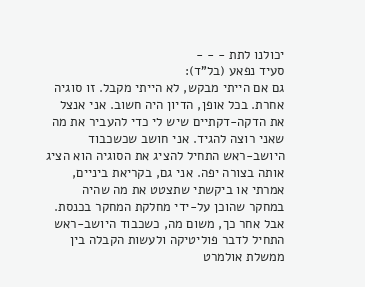יכולנו לתת - - -
סעיד נפאע (בל"ד):
גם אם הייתי מבקש, לא הייתי מקבל. זו סוגיה אחרת. בכל אופן, הדיון היה חשוב. אני אנצל את הדקה-דקתיים שיש לי כדי להעביר את מה שאני רוצה להגיד. אני חושב שכשכבוד היושב-ראש התחיל להציג את הסוגיה הוא הציג אותה בצורה יפה. אני גם, בקריאת ביניים, אמרתי או ביקשתי שתצטט את מה שהיה במחקר שהוכן על-ידי מחלקת המחקר בכנסת. אבל אחר כך, משום מה, כשכבוד היושב-ראש התחיל לדבר פוליטיקה ולעשות הקבלה בין ממשלת אולמרט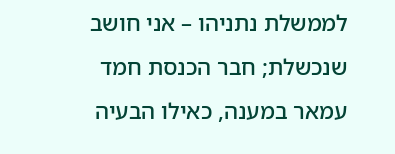לממשלת נתניהו – אני חושב שנכשלת; חבר הכנסת חמד עמאר במענה, כאילו הבעיה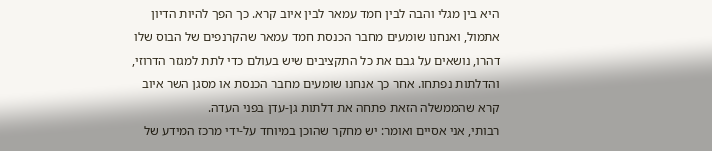היא בין מגלי והבה לבין חמד עמאר לבין איוב קרא. כך הפך להיות הדיון אתמול, ואנחנו שומעים מחבר הכנסת חמד עמאר שהקרנפים של הבוס שלו דהרו, נושאים על גבם את כל התקציבים שיש בעולם כדי לתת למגזר הדרוזי, והדלתות נפתחו. אחר כך אנחנו שומעים מחבר הכנסת או מסגן השר איוב קרא שהממשלה הזאת פתחה את דלתות גן-עדן בפני העדה.
רבותי, אני אסיים ואומר: יש מחקר שהוכן במיוחד על-ידי מרכז המידע של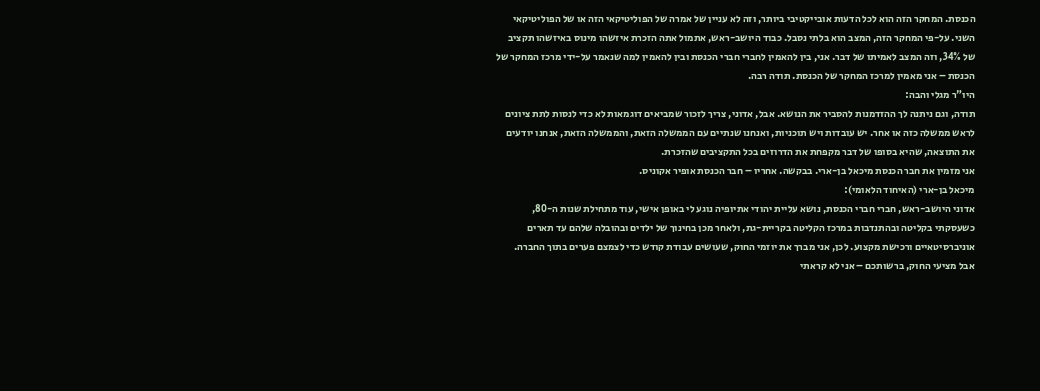הכנסת. המחקר הזה הוא לכל הדעות אובייקטיבי ביותר, וזה לא עניין של אמרה של הפוליטיקאי הזה או של הפוליטיקאי השני. על-פי המחקר הזה, המצב הוא בלתי נסבל. כבוד היושב-ראש, אתמול אתה הזכרת איזשהו מינוס באיזשהו תקציב של 34%, וזה המצב לאמיתו של דבר. אני, בין להאמין לחברי חברי הכנסת ובין להאמין למה שנאמר על-ידי מרכז המחקר של הכנסת – אני מאמין למרכז המחקר של הכנסת. תודה רבה.
היו"ר מגלי והבה:
תודה, וגם ניתנה לך ההזדמנות להסביר את הנושא. אבל, אדוני, צריך לזכור שמביאים דוגמאות לא כדי לנסות לתת ציונים לראש ממשלה כזה או אחר. יש עובדות ויש תוכניות, ואנחנו שנתיים עם הממשלה הזאת, והממשלה הזאת, אנחנו יודעים את התוצאה, שהיא בסופו של דבר מקפחת את הדרוזים בכל התקציבים שהזכרת.
אני מזמין את חבר הכנסת מיכאל בן-ארי. בבקשה. אחריו – חבר הכנסת אופיר אקוניס.
מיכאל בן-ארי (האיחוד הלאומי):
אדוני היושב-ראש, חברי חברי הכנסת, נושא עליית יהודי אתיופיה נוגע לי באופן אישי, עוד מתחילת שנות ה-80, כשעסקתי בקליטה ובהתנדבות במרכז הקליטה בקריית-גת, ולאחר מכן בחינוך של ילדים ובהובלה שלהם עד תארים אוניברסיטאיים ורכישת מקצוע. לכן, אני מברך את יוזמי החוק, שעושים עבודת קודש כדי לצמצם פערים בתוך החברה.
אבל מציעי החוק, ברשותכם – אני לא קראתי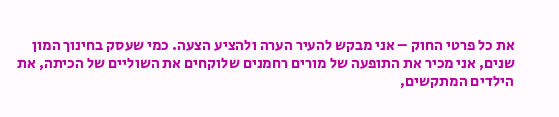את כל פרטי החוק – אני מבקש להעיר הערה ולהציע הצעה. כמי שעסק בחינוך המון שנים, אני מכיר את התופעה של מורים רחמנים שלוקחים את השוליים של הכיתה, את הילדים המתקשים,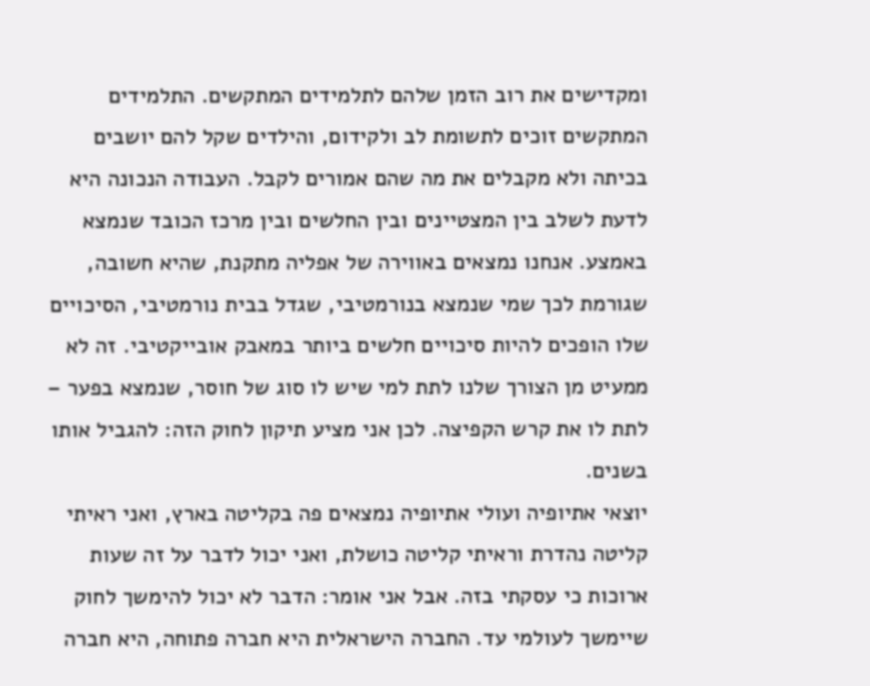ומקדישים את רוב הזמן שלהם לתלמידים המתקשים. התלמידים המתקשים זוכים לתשומת לב ולקידום, והילדים שקל להם יושבים בכיתה ולא מקבלים את מה שהם אמורים לקבל. העבודה הנכונה היא לדעת לשלב בין המצטיינים ובין החלשים ובין מרכז הכובד שנמצא באמצע. אנחנו נמצאים באווירה של אפליה מתקנת, שהיא חשובה, שגורמת לכך שמי שנמצא בנורמטיבי, שגדל בבית נורמטיבי, הסיכויים שלו הופכים להיות סיכויים חלשים ביותר במאבק אובייקטיבי. זה לא ממעיט מן הצורך שלנו לתת למי שיש לו סוג של חוסר, שנמצא בפער – לתת לו את קרש הקפיצה. לכן אני מציע תיקון לחוק הזה: להגביל אותו בשנים.
יוצאי אתיופיה ועולי אתיופיה נמצאים פה בקליטה בארץ, ואני ראיתי קליטה נהדרת וראיתי קליטה כושלת, ואני יכול לדבר על זה שעות ארוכות כי עסקתי בזה. אבל אני אומר: הדבר לא יכול להימשך לחוק שיימשך לעולמי עד. החברה הישראלית היא חברה פתוחה, היא חברה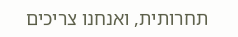תחרותית, ואנחנו צריכים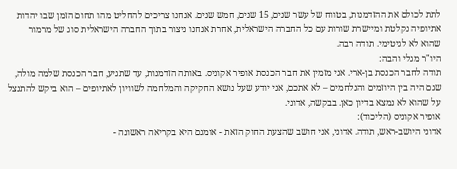לתת לכולם את ההזדמנות, בטווח של עשר שנים, 15 שנים, חמש שנים. אנחנו צריכים להחליט מהו תחום הזמן שבו יהדות אתיופיה נקלטת ומיישרת שורות עם כל החברה הישראלית, אחרת אנחנו ניצור בתוך החברה הישראלית סוג של מרמור שהוא לא לגיטימי. תודה רבה.
היו"ר מגלי והבה:
תודה לחבר הכנסת בן-ארי. אני מזמין את חבר הכנסת אופיר אקוניס. באותה הזדמנות, עד שתגיע, חבר הכנסת שלמה מולה, שגם היה בין היוזמים והנלחמים – לא אתכם, אני יודע שעל נושא החקיקה והמלחמה לשוויון לאתיופים – הוא ביקש להתנצל על שהוא לא נמצא בדיון כאן. בבקשה, אדוני.
אופיר אקוניס (הליכוד):
אדוני היושב-ראש, תודה. אדוני, אני חושב שהצעת החוק הזאת - אומנם היא בקריאה ראשונה -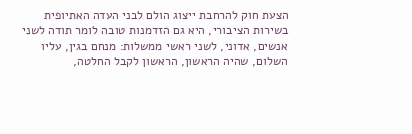הצעת חוק להרחבת ייצוג הולם לבני העדה האתיופית בשירות הציבורי, היא גם הזדמנות טובה לומר תודה לשני אנשים, אדוני, לשני ראשי ממשלות: מנחם בגין, עליו השלום, שהיה הראשון, הראשון לקבל החלטה,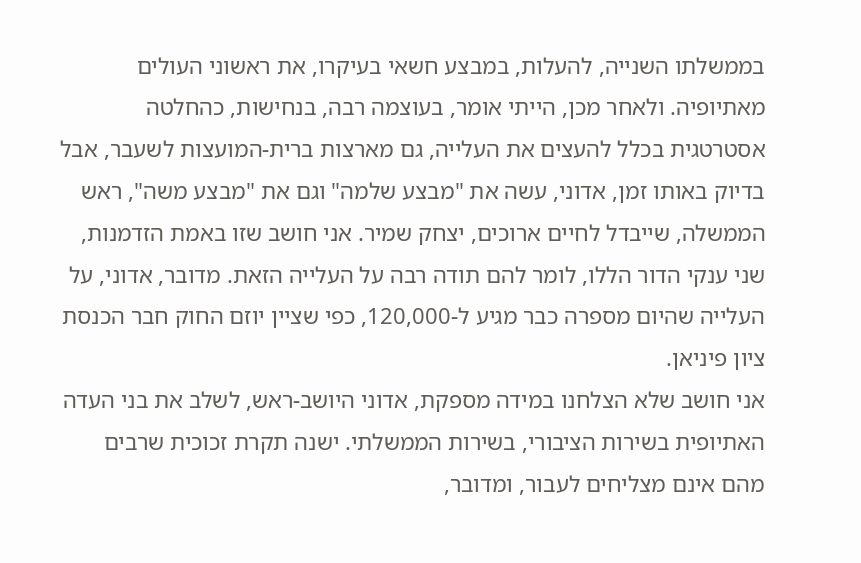בממשלתו השנייה, להעלות, במבצע חשאי בעיקרו, את ראשוני העולים מאתיופיה. ולאחר מכן, הייתי אומר, בעוצמה רבה, בנחישות, כהחלטה אסטרטגית בכלל להעצים את העלייה, גם מארצות ברית-המועצות לשעבר, אבל בדיוק באותו זמן, אדוני, עשה את "מבצע שלמה" וגם את "מבצע משה", ראש הממשלה, שייבדל לחיים ארוכים, יצחק שמיר. אני חושב שזו באמת הזדמנות, שני ענקי הדור הללו, לומר להם תודה רבה על העלייה הזאת. מדובר, אדוני, על העלייה שהיום מספרה כבר מגיע ל-120,000, כפי שציין יוזם החוק חבר הכנסת ציון פיניאן.
אני חושב שלא הצלחנו במידה מספקת, אדוני היושב-ראש, לשלב את בני העדה האתיופית בשירות הציבורי, בשירות הממשלתי. ישנה תקרת זכוכית שרבים מהם אינם מצליחים לעבור, ומדובר,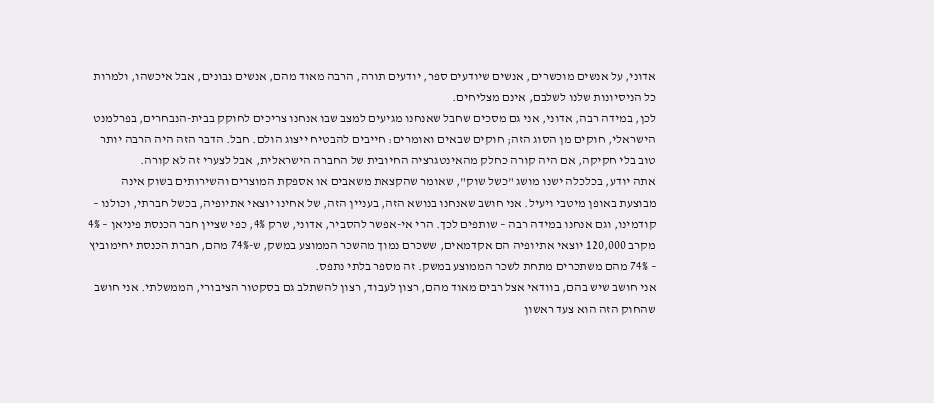אדוני, על אנשים מוכשרים, אנשים שיודעים ספר, יודעים תורה, הרבה מאוד מהם, אנשים נבונים, אבל איכשהו, ולמרות כל הניסיונות שלנו לשלבם, אינם מצליחים.
לכן, במידה רבה, אדוני, אני גם מסכים שחבל שאנחנו מגיעים למצב שבו אנחנו צריכים לחוקק בבית-הנבחרים, בפרלמנט הישראלי, חוקים מן הסוג הזה; חוקים שבאים ואומרים: חייבים להבטיח ייצוג הולם. חבל. הדבר הזה היה הרבה יותר טוב בלי חקיקה, אם היה קורה כחלק מהאינטגרציה החיובית של החברה הישראלית, אבל לצערי זה לא קורה.
אתה יודע, בכלכלה ישנו מושג "כשל שוק", שאומר שהקצאת משאבים או אספקת המוצרים והשירותים בשוק אינה מבוצעת באופן מיטבי ויעיל. אני חושב שאנחנו בנושא הזה, בעניין הזה, של אחינו יוצאי אתיופיה, בכשל חברתי, וכולנו – קודמינו, וגם אנחנו במידה רבה – שותפים לכך. הרי אי-אפשר להסביר, אדוני, שרק 4%, כפי שציין חבר הכנסת פיניאן – 4% מקרב 120,000 יוצאי אתיופיה הם אקדמאים, ששכרם נמוך מהשכר הממוצע במשק, ש-74% מהם, חברת הכנסת יחימוביץ – 74% מהם משתכרים מתחת לשכר הממוצע במשק. זה מספר בלתי נתפס.
אני חושב שיש בהם, בוודאי אצל רבים מאוד מהם, רצון לעבוד, רצון להשתלב גם בסקטור הציבורי, הממשלתי. אני חושב שהחוק הזה הוא צעד ראשון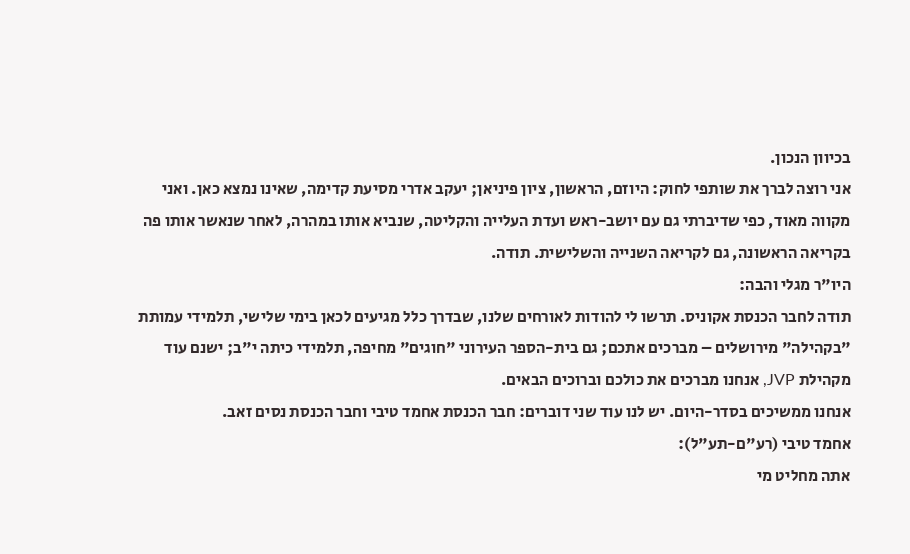בכיוון הנכון.
אני רוצה לברך את שותפי לחוק: היוזם, הראשון, ציון פיניאן; יעקב אדרי מסיעת קדימה, שאינו נמצא כאן. ואני מקווה מאוד, כפי שדיברתי גם עם יושב-ראש ועדת העלייה והקליטה, שנביא אותו במהרה, לאחר שנאשר אותו פה בקריאה הראשונה, גם לקריאה השנייה והשלישית. תודה.
היו"ר מגלי והבה:
תודה לחבר הכנסת אקוניס. תרשו לי להודות לאורחים שלנו, שבדרך כלל מגיעים לכאן בימי שלישי, תלמידי עמותת "בקהילה" מירושלים – מברכים אתכם; גם בית-הספר העירוני "חוגים" מחיפה, תלמידי כיתה י"ב; ישנם עוד מקהילת JVP, אנחנו מברכים את כולכם וברוכים הבאים.
אנחנו ממשיכים בסדר-היום. יש לנו עוד שני דוברים: חבר הכנסת אחמד טיבי וחבר הכנסת נסים זאב.
אחמד טיבי (רע"ם-תע"ל):
אתה מחליט מי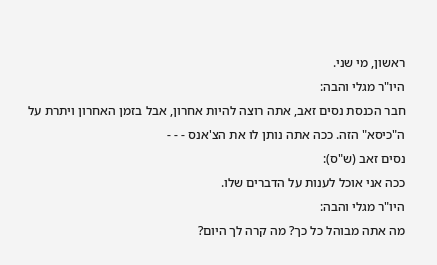ראשון, מי שני.
היו"ר מגלי והבה:
חבר הכנסת נסים זאב, אתה רוצה להיות אחרון, אבל בזמן האחרון ויתרת על ה"כיסא" הזה. ככה אתה נותן לו את הצ'אנס - - -
נסים זאב (ש"ס):
ככה אני אוכל לענות על הדברים שלו.
היו"ר מגלי והבה:
מה אתה מבוהל כל כך? מה קרה לך היום?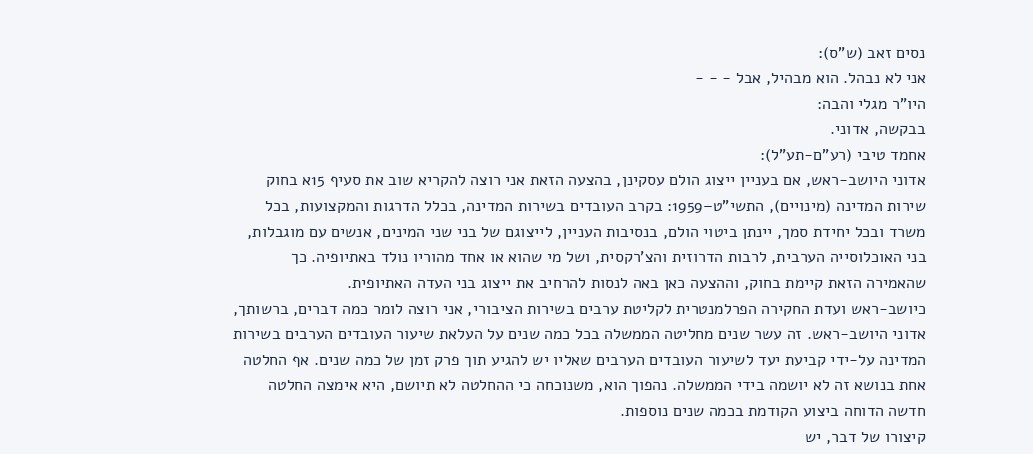נסים זאב (ש"ס):
אני לא נבהל. הוא מבהיל, אבל - - -
היו"ר מגלי והבה:
בבקשה, אדוני.
אחמד טיבי (רע"ם-תע"ל):
אדוני היושב-ראש, אם בעניין ייצוג הולם עסקינן, בהצעה הזאת אני רוצה להקריא שוב את סעיף 15א בחוק שירות המדינה (מינויים), התשי"ט–1959: בקרב העובדים בשירות המדינה, בכלל הדרגות והמקצועות, בכל משרד ובכל יחידת סמך, יינתן ביטוי הולם, בנסיבות העניין, לייצוגם של בני שני המינים, אנשים עם מוגבלות, בני האוכלוסייה הערבית, לרבות הדרוזית והצ'רקסית, ושל מי שהוא או אחד מהוריו נולד באתיופיה. כך שהאמירה הזאת קיימת בחוק, וההצעה כאן באה לנסות להרחיב את ייצוג בני העדה האתיופית.
כיושב-ראש ועדת החקירה הפרלמנטרית לקליטת ערבים בשירות הציבורי, אני רוצה לומר כמה דברים, ברשותך, אדוני היושב-ראש. זה עשר שנים מחליטה הממשלה בכל כמה שנים על העלאת שיעור העובדים הערבים בשירות המדינה על-ידי קביעת יעד לשיעור העובדים הערבים שאליו יש להגיע תוך פרק זמן של כמה שנים. אף החלטה אחת בנושא זה לא יושמה בידי הממשלה. נהפוך הוא, משנוכחה כי ההחלטה לא תיושם, היא אימצה החלטה חדשה הדוחה ביצוע הקודמת בכמה שנים נוספות.
קיצורו של דבר, יש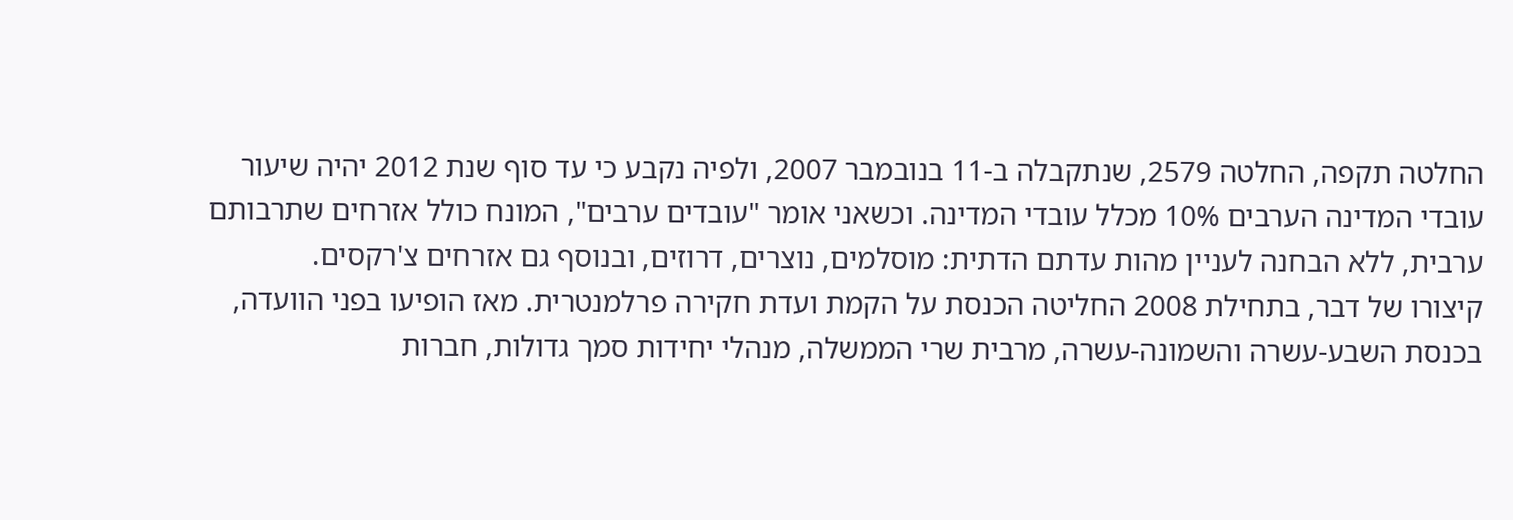החלטה תקפה, החלטה 2579, שנתקבלה ב-11 בנובמבר 2007, ולפיה נקבע כי עד סוף שנת 2012 יהיה שיעור עובדי המדינה הערבים 10% מכלל עובדי המדינה. וכשאני אומר "עובדים ערבים", המונח כולל אזרחים שתרבותם ערבית, ללא הבחנה לעניין מהות עדתם הדתית: מוסלמים, נוצרים, דרוזים, ובנוסף גם אזרחים צ'רקסים.
קיצורו של דבר, בתחילת 2008 החליטה הכנסת על הקמת ועדת חקירה פרלמנטרית. מאז הופיעו בפני הוועדה, בכנסת השבע-עשרה והשמונה-עשרה, מרבית שרי הממשלה, מנהלי יחידות סמך גדולות, חברות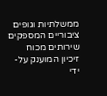ממשלתיות וגופים ציבוריים המספקים שירותים מכוח זיכיון המוענק על-ידי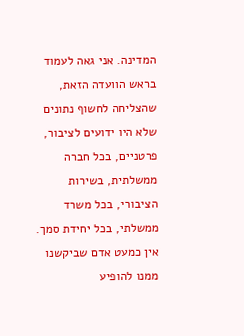המדינה. אני גאה לעמוד בראש הוועדה הזאת, שהצליחה לחשוף נתונים שלא היו ידועים לציבור, פרטניים, בכל חברה ממשלתית, בשירות הציבורי, בכל משרד ממשלתי, בכל יחידת סמך. אין כמעט אדם שביקשנו ממנו להופיע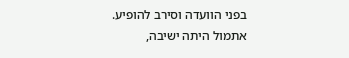בפני הוועדה וסירב להופיע.
אתמול היתה ישיבה,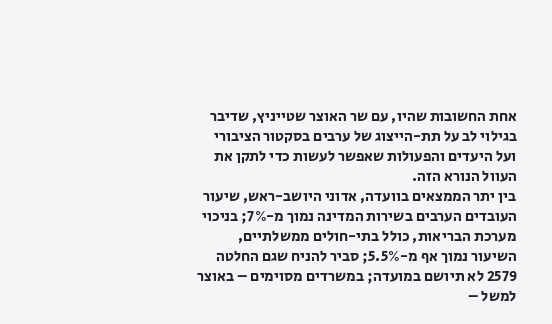אחת החשובות שהיו, עם שר האוצר שטייניץ, שדיבר בגילוי לב על תת-הייצוג של ערבים בסקטור הציבורי ועל היעדים והפעולות שאפשר לעשות כדי לתקן את העוול הנורא הזה.
בין יתר הממצאים בוועדה, אדוני היושב-ראש, שיעור העובדים הערבים בשירות המדינה נמוך מ-7%; בניכוי מערכת הבריאות, כולל בתי-חולים ממשלתיים, השיעור נמוך אף מ-5.5%; סביר להניח שגם החלטה 2579 לא תיושם במועדה; במשרדים מסוימים – באוצר למשל –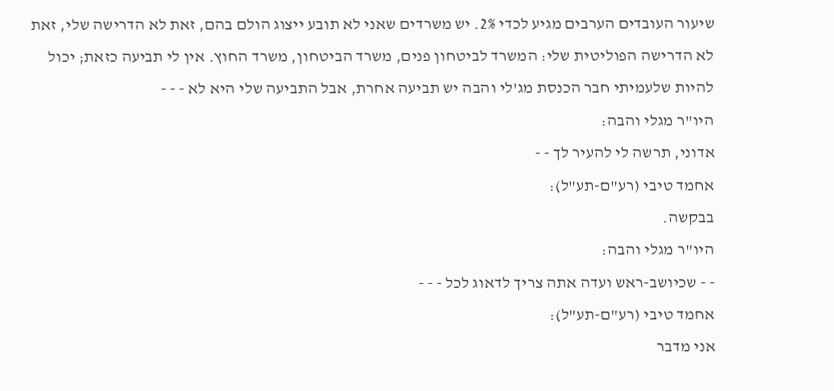שיעור העובדים הערבים מגיע לכדי 2%. יש משרדים שאני לא תובע ייצוג הולם בהם, זאת לא הדרישה שלי, זאת לא הדרישה הפוליטית שלי: המשרד לביטחון פנים, משרד הביטחון, משרד החוץ. אין לי תביעה כזאת; יכול להיות שלעמיתי חבר הכנסת מג'לי והבה יש תביעה אחרת, אבל התביעה שלי היא לא - - -
היו"ר מגלי והבה:
אדוני, תרשה לי להעיר לך - -
אחמד טיבי (רע"ם-תע"ל):
בבקשה.
היו"ר מגלי והבה:
- - שכיושב-ראש ועדה אתה צריך לדאוג לכל - - -
אחמד טיבי (רע"ם-תע"ל):
אני מדבר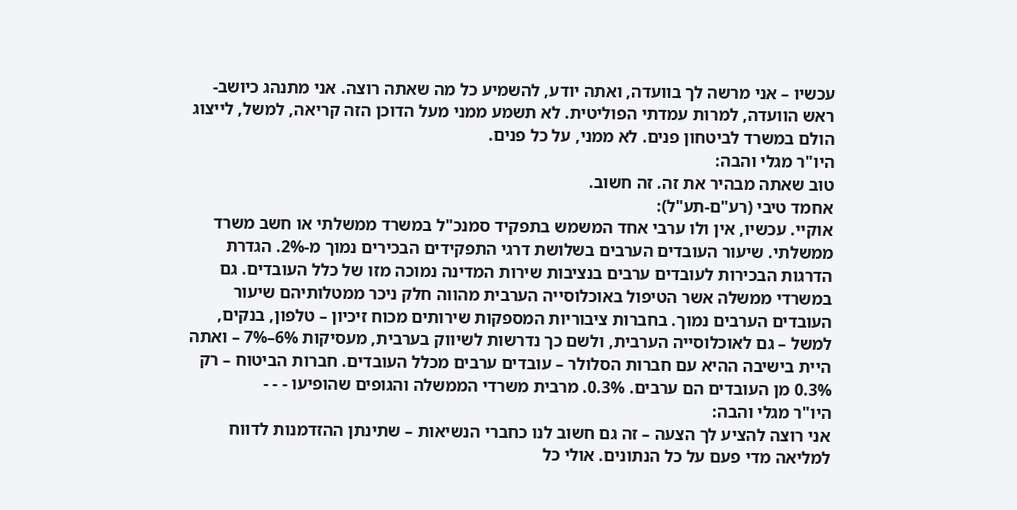עכשיו – אני מרשה לך בוועדה, ואתה יודע, להשמיע כל מה שאתה רוצה. אני מתנהג כיושב-ראש הוועדה, למרות עמדתי הפוליטית. לא תשמע ממני מעל הדוכן הזה קריאה, למשל, לייצוג הולם במשרד לביטחון פנים. לא ממני, על כל פנים.
היו"ר מגלי והבה:
טוב שאתה מבהיר את זה. זה חשוב.
אחמד טיבי (רע"ם-תע"ל):
אוקיי. עכשיו, אין ולו ערבי אחד המשמש בתפקיד סמנכ"ל במשרד ממשלתי או חשב משרד ממשלתי. שיעור העובדים הערבים בשלושת דרגי התפקידים הבכירים נמוך מ-2%. הגדרת הדרגות הבכירות לעובדים ערבים בנציבות שירות המדינה נמוכה מזו של כלל העובדים. גם במשרדי ממשלה אשר הטיפול באוכלוסייה הערבית מהווה חלק ניכר ממטלותיהם שיעור העובדים הערבים נמוך. בחברות ציבוריות המספקות שירותים מכוח זיכיון – טלפון, בנקים, למשל – גם לאוכלוסייה הערבית, ולשם כך נדרשות לשיווק בערבית, מעסיקות 6%–7% – ואתה היית בישיבה ההיא עם חברות הסלולר – עובדים ערבים מכלל העובדים. חברות הביטוח – רק 0.3% מן העובדים הם ערבים. 0.3%. מרבית משרדי הממשלה והגופים שהופיעו - - -
היו"ר מגלי והבה:
אני רוצה להציע לך הצעה – זה גם חשוב לנו כחברי הנשיאות – שתינתן ההזדמנות לדווח למליאה מדי פעם על כל הנתונים. אולי כל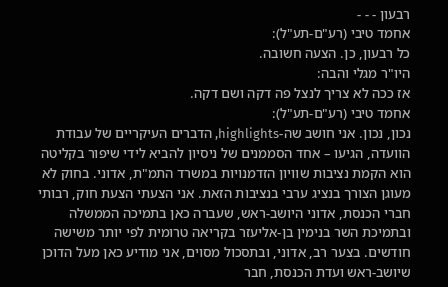רבעון - - -
אחמד טיבי (רע"ם-תע"ל):
כל רבעון, כן. הצעה חשובה.
היו"ר מגלי והבה:
אז ככה לא צריך לנצל פה דקה ושם דקה.
אחמד טיבי (רע"ם-תע"ל):
נכון, נכון. אני חושב שה-highlights, הדברים העיקריים של עבודת הוועדה, הגיעו – אחד הסממנים של ניסיון להביא לידי שיפור בקליטה הוא הקמת נציבות שוויון הזדמנויות במשרד התמ"ת, אדוני. בחוק לא מעוגן הצורך בנציג ערבי בנציבות הזאת. אני הצעתי הצעת חוק, רבותי חברי הכנסת, אדוני היושב-ראש, שעברה כאן בתמיכה הממשלה ובתמיכת השר בנימין בן-אליעזר בקריאה טרומית לפי יותר משישה חודשים. בצער רב, אדוני, ובתסכול מסוים, אני מודיע כאן מעל הדוכן שיושב-ראש ועדת הכנסת, חבר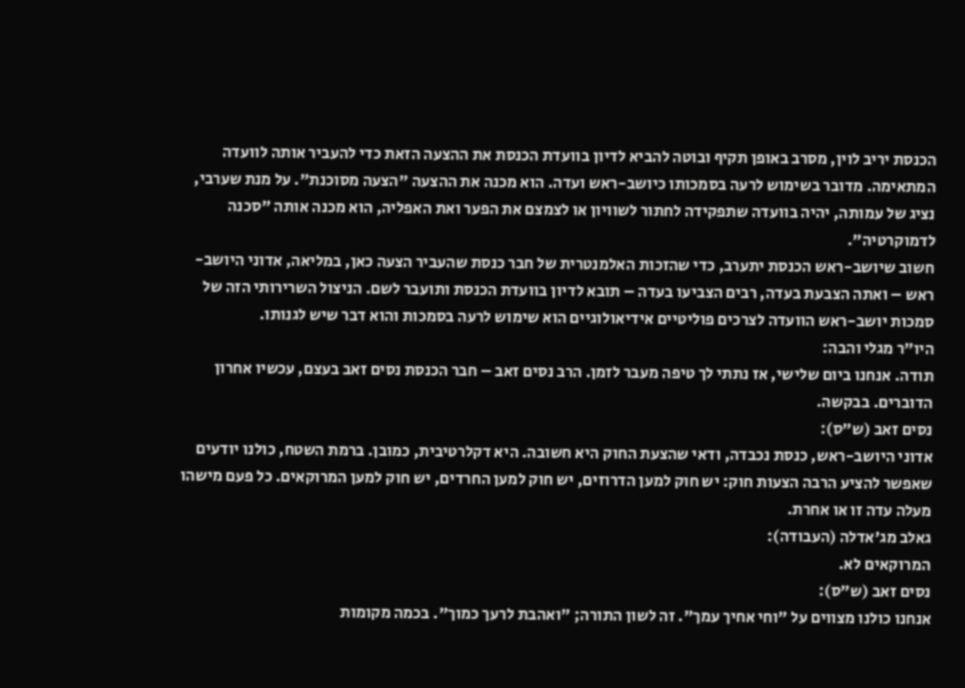הכנסת יריב לוין, מסרב באופן תקיף ובוטה להביא לדיון בוועדת הכנסת את ההצעה הזאת כדי להעביר אותה לוועדה המתאימה. מדובר בשימוש לרעה בסמכותו כיושב-ראש ועדה. הוא מכנה את ההצעה "הצעה מסוכנת". על מנת שערבי, נציג של עמותה, יהיה בוועדה שתפקידה לחתור לשוויון או לצמצם את הפער ואת האפליה, הוא מכנה אותה "סכנה לדמוקרטיה".
חשוב שיושב-ראש הכנסת יתערב, כדי שהזכות האלמנטרית של חבר כנסת שהעביר הצעה כאן, במליאה, אדוני היושב-ראש – ואתה הצבעת בעדה, רבים הצביעו בעדה – תובא לדיון בוועדת הכנסת ותועבר לשם. הניצול השרירותי הזה של סמכות יושב-ראש הוועדה לצרכים פוליטיים אידיאולוגיים הוא שימוש לרעה בסמכות והוא דבר שיש לגנותו.
היו"ר מגלי והבה:
תודה. אנחנו ביום שלישי, אז נתתי לך טיפה מעבר לזמן. הרב נסים זאב – חבר הכנסת נסים זאב בעצם, עכשיו אחרון הדוברים. בבקשה.
נסים זאב (ש"ס):
אדוני היושב-ראש, כנסת נכבדה, ודאי שהצעת החוק היא חשובה. היא דקלרטיבית, כמובן. ברמת השטח, כולנו יודעים שאפשר להציע הרבה הצעות חוק: יש חוק למען הדרוזים, יש חוק למען החרדים, יש חוק למען המרוקאים. כל פעם מישהו מעלה עדה זו או אחרת.
גאלב מג'אדלה (העבודה):
המרוקאים לא.
נסים זאב (ש"ס):
אנחנו כולנו מצווים על "וחי אחיך עמך". זה לשון התורה; "ואהבת לרעך כמוך". בכמה מקומות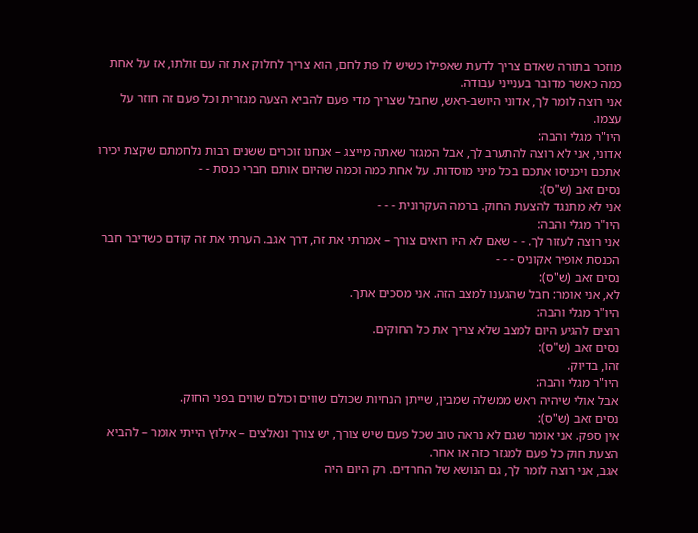מוזכר בתורה שאדם צריך לדעת שאפילו כשיש לו פת לחם, הוא צריך לחלוק את זה עם זולתו, אז על אחת כמה כאשר מדובר בענייני עבודה.
אני רוצה לומר לך, אדוני היושב-ראש, שחבל שצריך מדי פעם להביא הצעה מגזרית וכל פעם זה חוזר על עצמו.
היו"ר מגלי והבה:
אדוני, אני לא רוצה להתערב לך, אבל המגזר שאתה מייצג – אנחנו זוכרים ששנים רבות נלחמתם שקצת יכירו אתכם ויכניסו אתכם בכל מיני מוסדות. על אחת כמה וכמה שהיום אותם חברי כנסת - -
נסים זאב (ש"ס):
אני לא מתנגד להצעת החוק. ברמה העקרונית - - -
היו"ר מגלי והבה:
אני רוצה לעזור לך. - - שאם לא היו רואים צורך – אמרתי את זה, דרך אגב. הערתי את זה קודם כשדיבר חבר הכנסת אופיר אקוניס - - -
נסים זאב (ש"ס):
לא, אני אומר: חבל שהגענו למצב הזה. אני מסכים אתך.
היו"ר מגלי והבה:
רוצים להגיע היום למצב שלא צריך את כל החוקים.
נסים זאב (ש"ס):
זהו, בדיוק.
היו"ר מגלי והבה:
אבל אולי שיהיה ראש ממשלה שמבין, שייתן הנחיות שכולם שווים וכולם שווים בפני החוק.
נסים זאב (ש"ס):
אין ספק. אני אומר שגם לא נראה טוב שכל פעם שיש צורך, יש צורך ונאלצים – אילוץ הייתי אומר – להביא הצעת חוק כל פעם למגזר כזה או אחר.
אגב, אני רוצה לומר לך, גם הנושא של החרדים. רק היום היה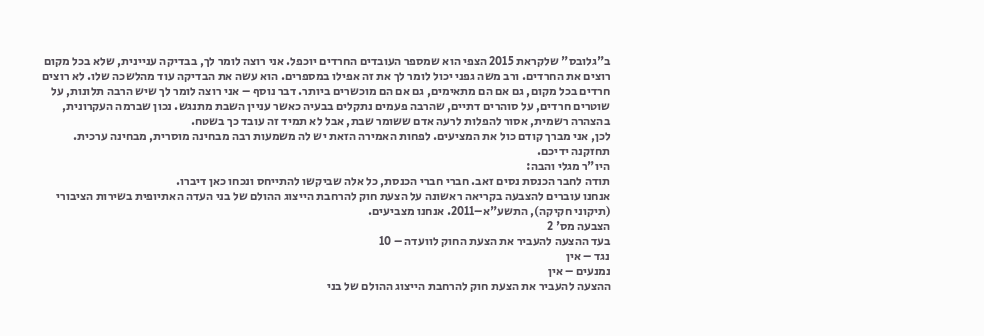ב"גלובס" שלקראת 2015 הצפי הוא שמספר העובדים החרדים יוכפל. אני רוצה לומר לך, בבדיקה עניינית, שלא בכל מקום רוצים את החרדים. ורב משה גפני יכול לומר לך את זה אפילו במספרים. הוא עשה את הבדיקה עוד מהלשכה שלו. לא רוצים חרדים בכל מקום, גם אם הם מתאימים, גם אם הם מוכשרים ביותר. דבר נוסף – אני רוצה לומר לך שיש הרבה תלונות, על שוטרים חרדים, על סוהרים דתיים, שהרבה פעמים נתקלים בבעיה כאשר עניין השבת מתנגש. נכון שברמה העקרונית, בהצהרה רשמית, אסור להפלות לרעה אדם ששומר שבת, אבל לא תמיד זה עובד כך בשטח.
לכן, אני מברך קודם כול את המציעים. לפחות האמירה הזאת יש לה משמעות רבה מבחינה מוסרית, מבחינה ערכית. תחזקנה ידיכם.
היו"ר מגלי והבה:
תודה לחבר הכנסת נסים זאב. חברי חברי הכנסת, כל אלה שביקשו להתייחס ונכחו כאן דיברו.
אנחנו עוברים להצבעה בקריאה ראשונה על הצעת חוק להרחבת הייצוג ההולם של בני העדה האתיופית בשירות הציבורי (תיקוני חקיקה), התשע"א–2011. אנחנו מצביעים.
הצבעה מס' 2
בעד ההצעה להעביר את הצעת החוק לוועדה – 10
נגד – אין
נמנעים – אין
ההצעה להעביר את הצעת חוק להרחבת הייצוג ההולם של בני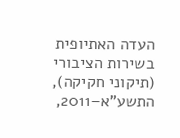העדה האתיופית בשירות הציבורי (תיקוני חקיקה), התשע"א–2011,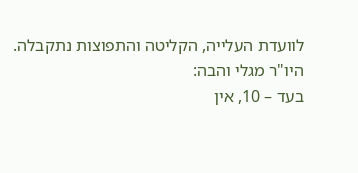לוועדת העלייה, הקליטה והתפוצות נתקבלה.
היו"ר מגלי והבה:
בעד – 10, אין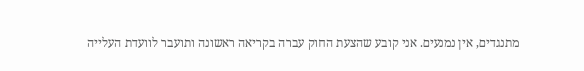מתנגדים, אין נמנעים. אני קובע שהצעת החוק עברה בקריאה ראשונה ותועבר לוועדת העלייה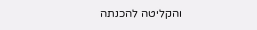והקליטה להכנתה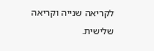לקריאה שנייה וקריאה שלישית.